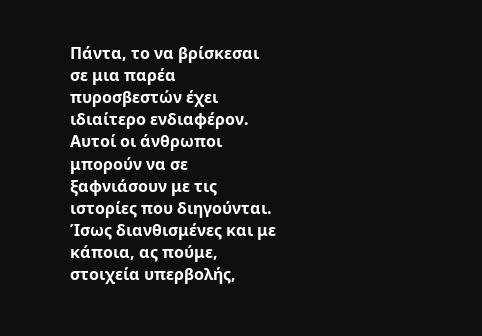Πάντα, το να βρίσκεσαι σε μια παρέα πυροσβεστών έχει ιδιαίτερο ενδιαφέρον. Αυτοί οι άνθρωποι μπορούν να σε ξαφνιάσουν με τις ιστορίες που διηγούνται. Ίσως διανθισμένες και με κάποια, ας πούμε, στοιχεία υπερβολής,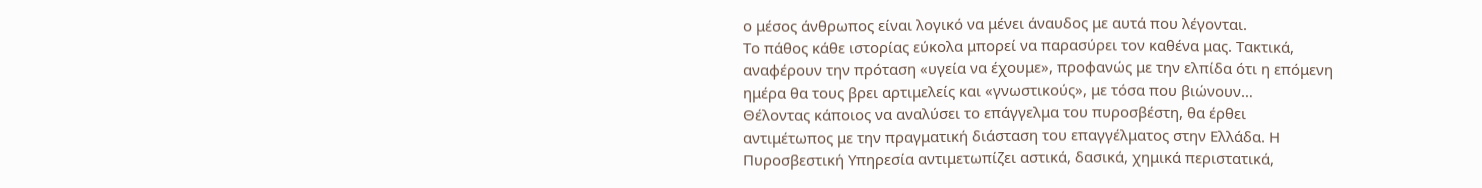ο μέσος άνθρωπος είναι λογικό να μένει άναυδος με αυτά που λέγονται.
Το πάθος κάθε ιστορίας εύκολα μπορεί να παρασύρει τον καθένα μας. Τακτικά, αναφέρουν την πρόταση «υγεία να έχουμε», προφανώς με την ελπίδα ότι η επόμενη ημέρα θα τους βρει αρτιμελείς και «γνωστικούς», με τόσα που βιώνουν…
Θέλοντας κάποιος να αναλύσει το επάγγελμα του πυροσβέστη, θα έρθει αντιμέτωπος με την πραγματική διάσταση του επαγγέλματος στην Ελλάδα. Η Πυροσβεστική Υπηρεσία αντιμετωπίζει αστικά, δασικά, χημικά περιστατικά,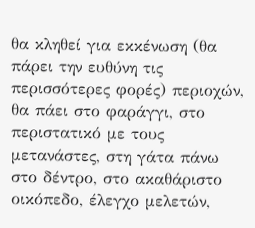θα κληθεί για εκκένωση (θα πάρει την ευθύνη τις περισσότερες φορές) περιοχών, θα πάει στο φαράγγι, στο περιστατικό με τους μετανάστες, στη γάτα πάνω στο δέντρο, στο ακαθάριστο οικόπεδο, έλεγχο μελετών,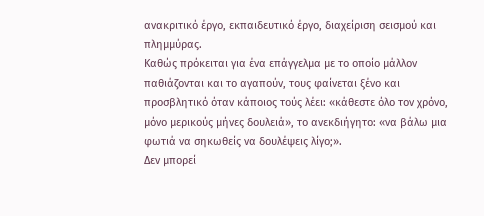ανακριτικό έργο, εκπαιδευτικό έργο, διαχείριση σεισμού και πλημμύρας.
Καθώς πρόκειται για ένα επάγγελμα με το οποίο μάλλον παθιάζονται και το αγαπούν, τους φαίνεται ξένο και προσβλητικό όταν κάποιος τούς λέει: «κάθεστε όλο τον χρόνο, μόνο μερικούς μήνες δουλειά», το ανεκδιήγητο: «να βάλω μια φωτιά να σηκωθείς να δουλέψεις λίγο;».
Δεν μπορεί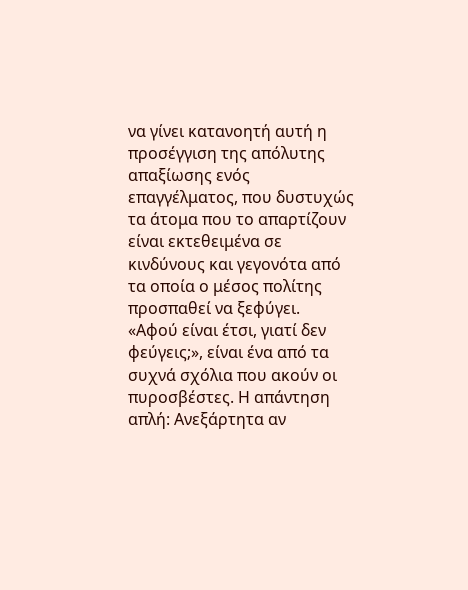να γίνει κατανοητή αυτή η προσέγγιση της απόλυτης απαξίωσης ενός επαγγέλματος, που δυστυχώς τα άτομα που το απαρτίζουν είναι εκτεθειμένα σε κινδύνους και γεγονότα από τα οποία ο μέσος πολίτης προσπαθεί να ξεφύγει.
«Αφού είναι έτσι, γιατί δεν φεύγεις;», είναι ένα από τα συχνά σχόλια που ακούν οι πυροσβέστες. Η απάντηση απλή: Ανεξάρτητα αν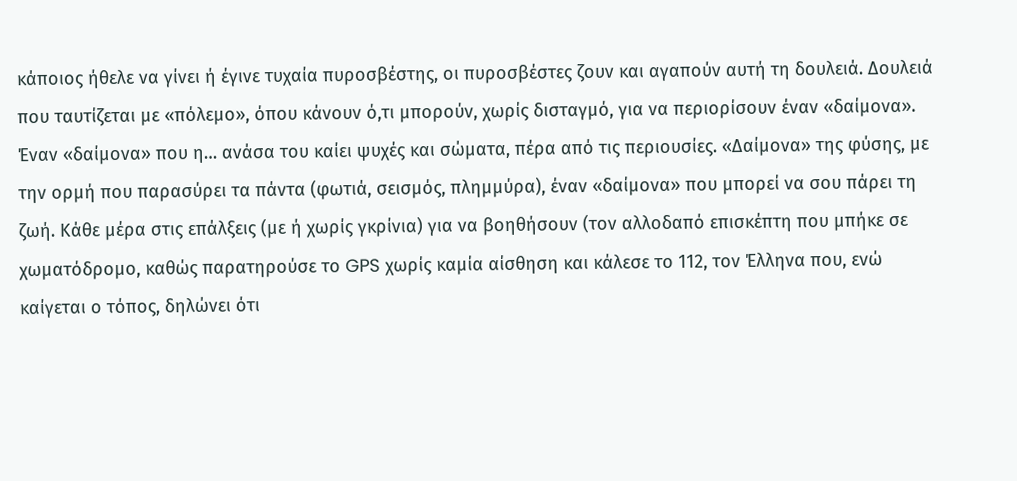κάποιος ήθελε να γίνει ή έγινε τυχαία πυροσβέστης, οι πυροσβέστες ζουν και αγαπούν αυτή τη δουλειά. Δουλειά που ταυτίζεται με «πόλεμο», όπου κάνουν ό,τι μπορούν, χωρίς δισταγμό, για να περιορίσουν έναν «δαίμονα».
Έναν «δαίμονα» που η… ανάσα του καίει ψυχές και σώματα, πέρα από τις περιουσίες. «Δαίμονα» της φύσης, με την ορμή που παρασύρει τα πάντα (φωτιά, σεισμός, πλημμύρα), έναν «δαίμονα» που μπορεί να σου πάρει τη ζωή. Κάθε μέρα στις επάλξεις (με ή χωρίς γκρίνια) για να βοηθήσουν (τον αλλοδαπό επισκέπτη που μπήκε σε χωματόδρομο, καθώς παρατηρούσε το GPS χωρίς καμία αίσθηση και κάλεσε το 112, τον Έλληνα που, ενώ καίγεται ο τόπος, δηλώνει ότι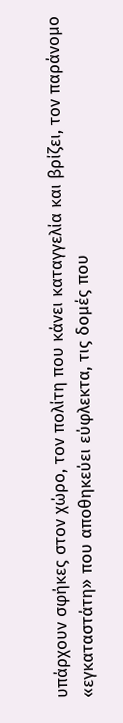υπάρχουν σφήκες στον χώρο, τον πολίτη που κάνει καταγγελία και βρίζει, τον παράνομο «εγκαταστάτη» που αποθηκεύει εύφλεκτα, τις δομές που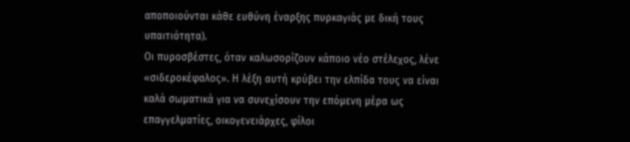αποποιούνται κάθε ευθύνη έναρξης πυρκαγιάς με δική τους υπαιτιότητα).
Οι πυροσβέστες, όταν καλωσορίζουν κάποιο νέο στέλεχος, λένε «σιδεροκέφαλος». Η λέξη αυτή κρύβει την ελπίδα τους να είναι καλά σωματικά για να συνεχίσουν την επόμενη μέρα ως επαγγελματίες, οικογενειάρχες, φίλοι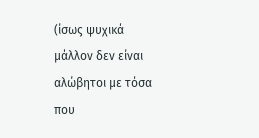(ίσως ψυχικά μάλλον δεν είναι αλώβητοι με τόσα που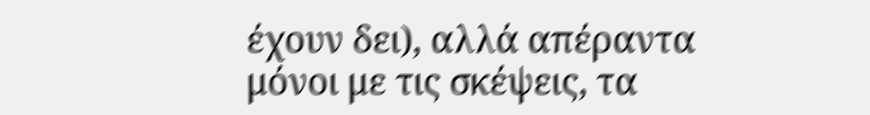έχουν δει), αλλά απέραντα μόνοι με τις σκέψεις, τα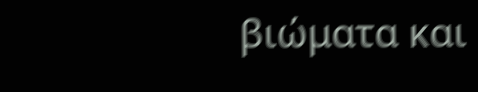βιώματα και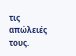τις απώλειές τους.